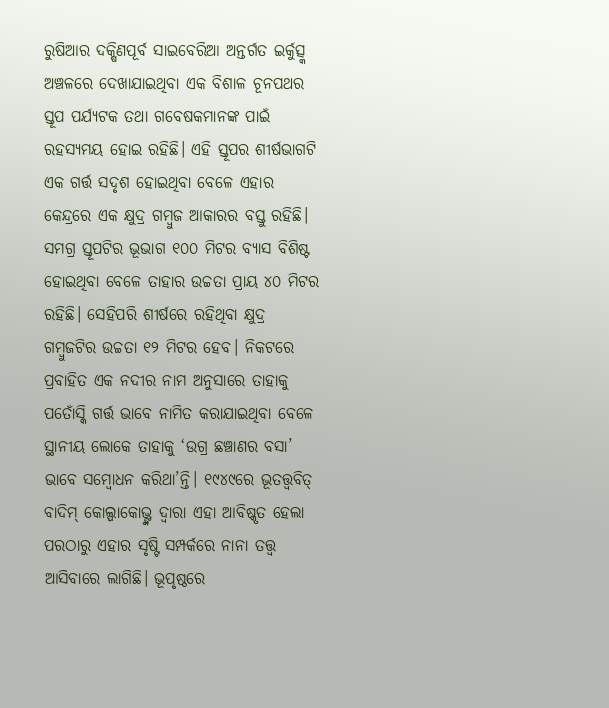ରୁଷିଆର ଦକ୍ଷିଣପୂର୍ବ ସାଇବେରିଆ ଅନ୍ତର୍ଗତ ଇର୍କୁତ୍ସ୍କ ଅଞ୍ଚଳରେ ଦେଖାଯାଇଥିବା ଏକ ବିଶାଳ ଚୂନପଥର ସ୍ତୂପ ପର୍ଯ୍ୟଟକ ତଥା ଗବେଷକମାନଙ୍କ ପାଇଁ ରହସ୍ୟମୟ ହୋଇ ରହିଛି। ଏହି ସ୍ତୂପର ଶୀର୍ଷଭାଗଟି ଏକ ଗର୍ତ୍ତ ସଦୃଶ ହୋଇଥିବା ବେଳେ ଏହାର କେନ୍ଦ୍ରରେ ଏକ କ୍ଷୁଦ୍ର ଗମ୍ବୁଜ ଆକାରର ବସ୍ତୁ ରହିଛି। ସମଗ୍ର ସ୍ତୂପଟିର ଭୂଭାଗ ୧୦୦ ମିଟର ବ୍ୟାସ ବିଶିଷ୍ଟ ହୋଇଥିବା ବେଳେ ତାହାର ଉଚ୍ଚତା ପ୍ରାୟ ୪୦ ମିଟର ରହିଛି। ସେହିପରି ଶୀର୍ଷରେ ରହିଥିବା କ୍ଷୁଦ୍ର ଗମ୍ବୁଜଟିର ଉଚ୍ଚତା ୧୨ ମିଟର ହେବ। ନିକଟରେ ପ୍ରବାହିତ ଏକ ନଦୀର ନାମ ଅନୁସାରେ ତାହାକୁ ପତୋଁସ୍କି ଗର୍ତ୍ତ ଭାବେ ନାମିତ କରାଯାଇଥିବା ବେଳେ ସ୍ଥାନୀୟ ଲୋକେ ତାହାକୁ ‘ଉଗ୍ର ଛଞ୍ଚାଣର ବସା’ ଭାବେ ସମ୍ବୋଧନ କରିଥା’ନ୍ତି। ୧୯୪୯ରେ ଭୂତତ୍ତ୍ବବିତ୍ ବାଦିମ୍ କୋଲ୍ପାକୋଭ୍ଙ୍କ ଦ୍ବାରା ଏହା ଆବିଷ୍କୃତ ହେଲା ପରଠାରୁ ଏହାର ସୃଷ୍ଟି ସମ୍ପର୍କରେ ନାନା ତତ୍ତ୍ବ ଆସିବାରେ ଲାଗିଛି। ଭୂପୃଷ୍ଠରେ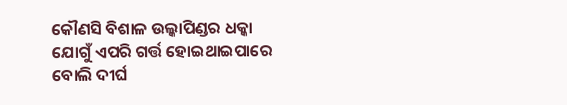କୌଣସି ବିଶାଳ ଉଲ୍କାପିଣ୍ଡର ଧକ୍କା ଯୋଗୁଁ ଏପରି ଗର୍ତ୍ତ ହୋଇଥାଇପାରେ ବୋଲି ଦୀର୍ଘ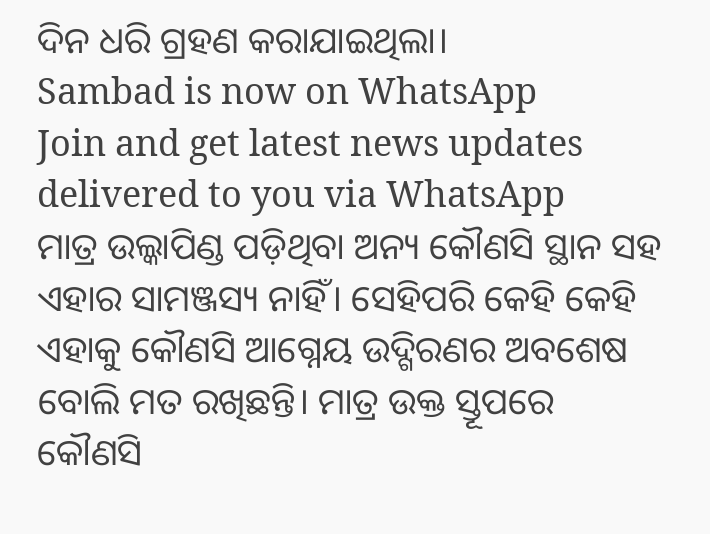ଦିନ ଧରି ଗ୍ରହଣ କରାଯାଇଥିଲା।
Sambad is now on WhatsApp
Join and get latest news updates delivered to you via WhatsApp
ମାତ୍ର ଉଲ୍କାପିଣ୍ଡ ପଡ଼ିଥିବା ଅନ୍ୟ କୌଣସି ସ୍ଥାନ ସହ ଏହାର ସାମଞ୍ଜସ୍ୟ ନାହିଁ। ସେହିପରି କେହି କେହି ଏହାକୁ କୌଣସି ଆଗ୍ନେୟ ଉଦ୍ଗିରଣର ଅବଶେଷ ବୋଲି ମତ ରଖିଛନ୍ତି। ମାତ୍ର ଉକ୍ତ ସ୍ତୂପରେ କୌଣସି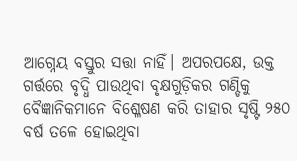ଆଗ୍ନେୟ ବସ୍ତୁର ସତ୍ତା ନାହିଁ। ଅପରପକ୍ଷେ, ଉକ୍ତ ଗର୍ତ୍ତରେ ବୃଦ୍ଧି ପାଉଥିବା ବୃକ୍ଷଗୁଡ଼ିକର ଗଣ୍ଡିକୁ ବୈଜ୍ଞାନିକମାନେ ବିଶ୍ଳେଷଣ କରି ତାହାର ସୃଷ୍ଟି ୨୫୦ ବର୍ଷ ତଳେ ହୋଇଥିବା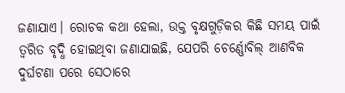ଜଣାଯାଏ। ରୋଚକ କଥା ହେଲା, ଉକ୍ତ ବୃକ୍ଷଗୁଡ଼ିକର କିଛି ସମୟ ପାଇଁ ତ୍ବରିତ ବୃଦ୍ଧି ହୋଇଥିବା ଜଣାଯାଇଛି, ଯେପରି ଚେର୍ଣ୍ଣୋବିଲ୍ ଆଣବିକ ଦୁର୍ଘଟଣା ପରେ ସେଠାରେ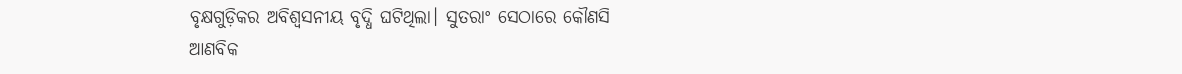ବୃକ୍ଷଗୁଡ଼ିକର ଅବିଶ୍ବସନୀୟ ବୃଦ୍ଧି ଘଟିଥିଲା। ସୁତରାଂ ସେଠାରେ କୌଣସି ଆଣବିକ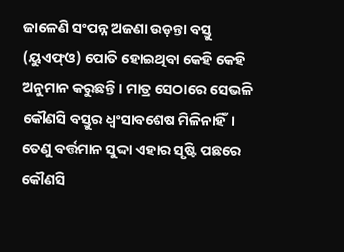ଜାଳେଣି ସଂପନ୍ନ ଅଜଣା ଉଡ଼ନ୍ତା ବସ୍ତୁ (ୟୁଏଫ୍ଓ) ପୋତି ହୋଇଥିବା କେହି କେହି ଅନୁମାନ କରୁଛନ୍ତି। ମାତ୍ର ସେଠାରେ ସେଭଳି କୌଣସି ବସ୍ତୁର ଧ୍ବଂସାବଶେଷ ମିଳିନାହିଁ। ତେଣୁ ବର୍ତ୍ତମାନ ସୁଦ୍ଦା ଏହାର ସୃଷ୍ଟି ପଛରେ କୌଣସି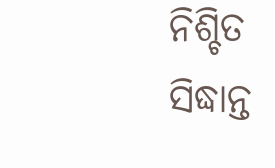ନିଶ୍ଚିତ ସିଦ୍ଧାନ୍ତ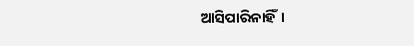ଆସିପାରିନାହିଁ।